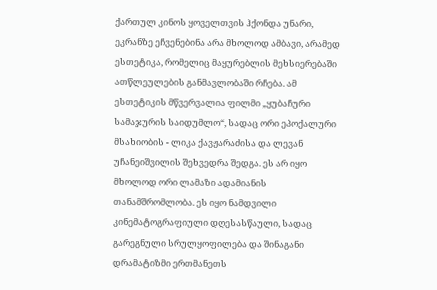ქართულ კინოს ყოველთვის ჰქონდა უნარი, ეკრანზე ეჩვენებინა არა მხოლოდ ამბავი, არამედ ესთეტიკა, რომელიც მაყურებლის მეხსიერებაში ათწლეულების განმავლობაში რჩება. ამ ესთეტიკის მწვერვალია ფილმი „ყუბაჩური სამაჯურის საიდუმლო“, სადაც ორი ეპოქალური მსახიობის - ლიკა ქავჟარაძისა და ლევან უჩანეიშვილის შეხვედრა შედგა. ეს არ იყო მხოლოდ ორი ლამაზი ადამიანის თანამშრომლობა. ეს იყო ნამდვილი კინემატოგრაფიული დღესასწაული, სადაც გარეგნული სრულყოფილება და შინაგანი დრამატიზმი ერთმანეთს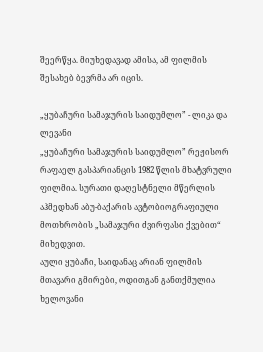შეერწყა. მიუხედავად ამისა, ამ ფილმის შესახებ ბევრმა არ იცის.

„ყუბაჩური სამაჯურის საიდუმლო” - ლიკა და ლევანი
„ყუბაჩური სამაჯურის საიდუმლო” რეჟისორ რაფაელ გასპარიანცის 1982 წლის მხატვრული ფილმია. სურათი დაღესტნელი მწერლის აჰმედხან აბუ-ბაქარის ავტობიოგრაფიული მოთხრობის „სამაჯური ძვირფასი ქვებით“ მიხედვით.
აული ყუბაჩი, საიდანაც არიან ფილმის მთავარი გმირები, ოდითგან განთქმულია ხელოვანი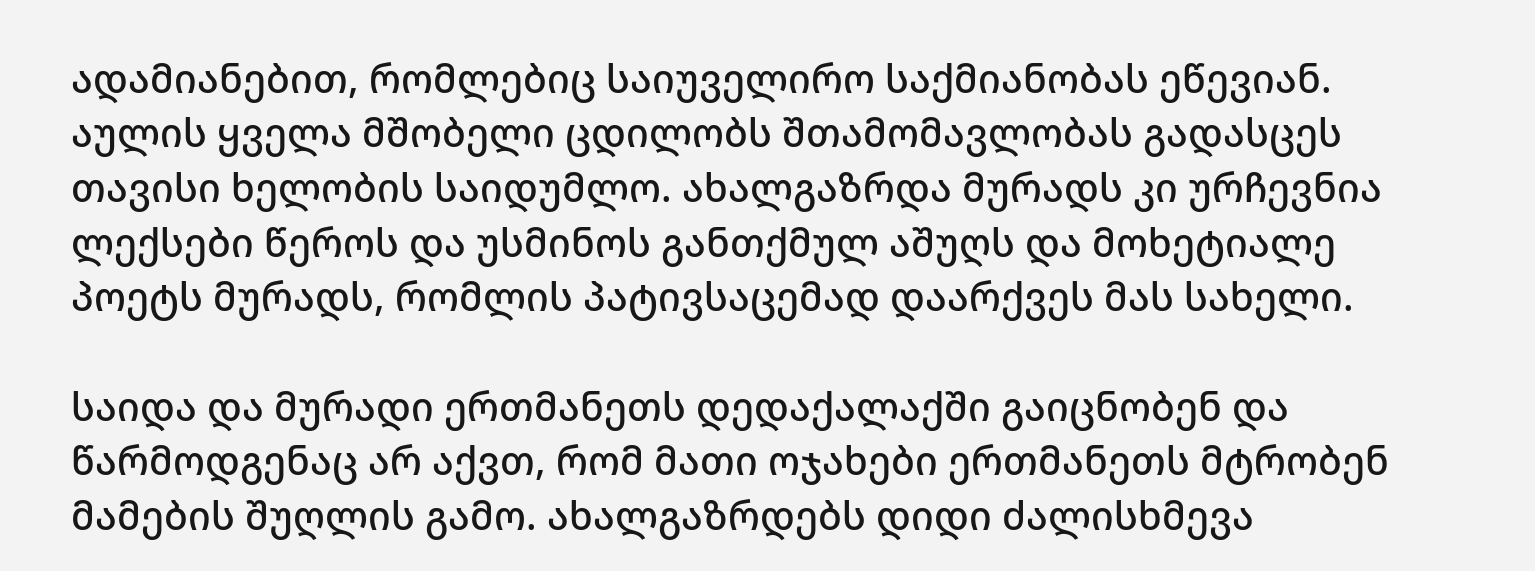ადამიანებით, რომლებიც საიუველირო საქმიანობას ეწევიან. აულის ყველა მშობელი ცდილობს შთამომავლობას გადასცეს თავისი ხელობის საიდუმლო. ახალგაზრდა მურადს კი ურჩევნია ლექსები წეროს და უსმინოს განთქმულ აშუღს და მოხეტიალე პოეტს მურადს, რომლის პატივსაცემად დაარქვეს მას სახელი.

საიდა და მურადი ერთმანეთს დედაქალაქში გაიცნობენ და წარმოდგენაც არ აქვთ, რომ მათი ოჯახები ერთმანეთს მტრობენ მამების შუღლის გამო. ახალგაზრდებს დიდი ძალისხმევა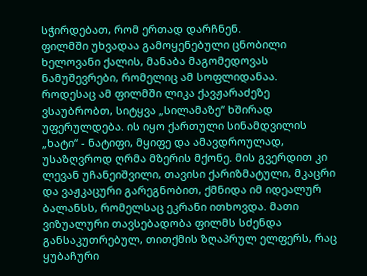სჭირდებათ, რომ ერთად დარჩნენ.
ფილმში უხვადაა გამოყენებული ცნობილი ხელოვანი ქალის, მანაბა მაგომედოვას ნამუშევრები, რომელიც ამ სოფლიდანაა.
როდესაც ამ ფილმში ლიკა ქავჟარაძეზე ვსაუბრობთ, სიტყვა „სილამაზე“ ხშირად უფერულდება. ის იყო ქართული სინამდვილის „ხატი“ - ნატიფი, მყიფე და ამავდროულად, უსაზღვროდ ღრმა მზერის მქონე. მის გვერდით კი ლევან უჩანეიშვილი, თავისი ქარიზმატული, მკაცრი და ვაჟკაცური გარეგნობით, ქმნიდა იმ იდეალურ ბალანსს, რომელსაც ეკრანი ითხოვდა. მათი ვიზუალური თავსებადობა ფილმს სძენდა განსაკუთრებულ, თითქმის ზღაპრულ ელფერს, რაც ყუბაჩური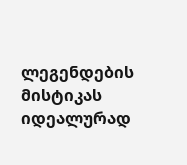ლეგენდების მისტიკას იდეალურად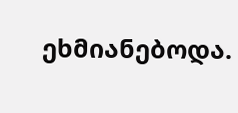ეხმიანებოდა.